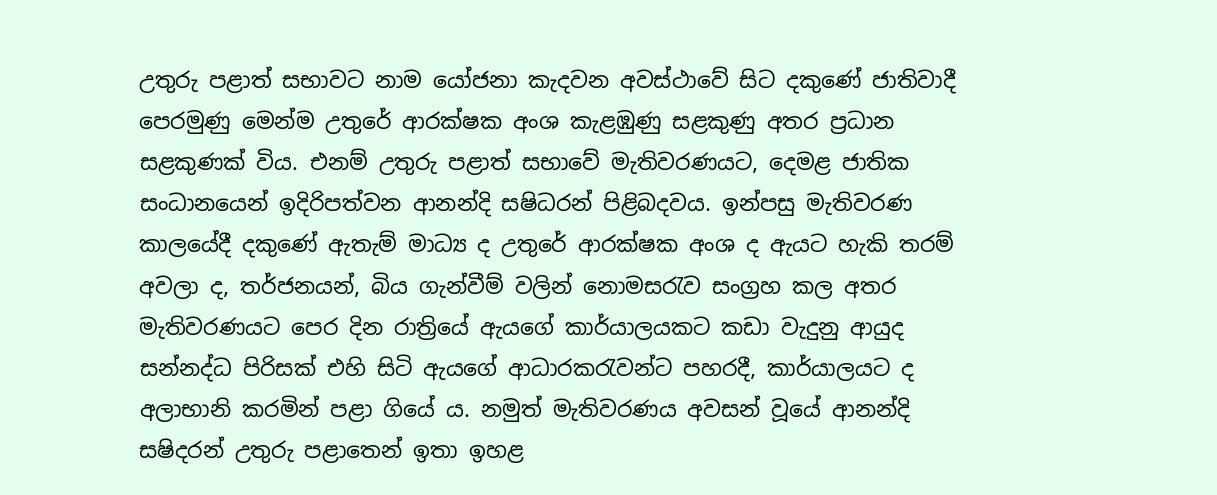උතුරු පළාත් සභාවට නාම යෝජනා කැදවන අවස්ථාවේ සිට දකුණේ ජාතිවාදී පෙරමුණු මෙන්ම උතුරේ ආරක්ෂක අංශ කැළඹුණු සළකුණු අතර ප්‍රධාන සළකුණක් විය. එනම් උතුරු පළාත් සභාවේ මැතිවරණයට, දෙමළ ජාතික සංධානයෙන් ඉදිරිපත්වන ආනන්දි සෂිධරන් පිළිබදවය. ඉන්පසු මැතිවරණ කාලයේදී දකුණේ ඇතැම් මාධ්‍ය ද උතුරේ ආරක්ෂක අංශ ද ඇයට හැකි තරම් අවලා ද, තර්ජනයන්, බිය ගැන්වීම් වලින් නොමසරැව සංග්‍රහ කල අතර මැතිවරණයට පෙර දින රාත්‍රියේ ඇයගේ කාර්යාලයකට කඩා වැදුනු ආයුද සන්නද්ධ පිරිසක් එහි සිටි ඇයගේ ආධාරකරැවන්ට පහරදී, කාර්යාලයට ද අලාභානි කරමින් පළා ගියේ ය. නමුත් මැතිවරණය අවසන් වූයේ ආනන්දි සෂිදරන් උතුරු පළාතෙන් ඉතා ඉහළ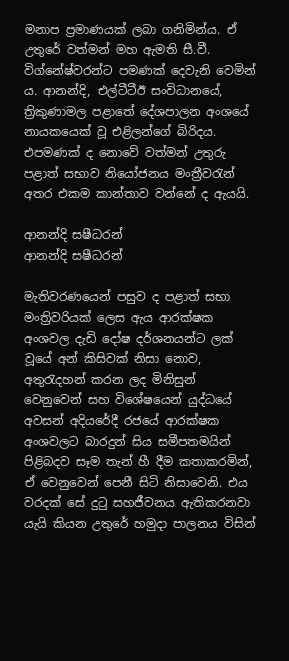මනාප ප්‍රමාණයක් ලබා ගනිමින්ය. ඒ උතුරේ වත්මන් මහ ඇමති සී.වී. විග්නේෂ්වරන්ට පමණක් දෙවැනි වෙමින් ය. ආනන්දි, එල්ටීටීඊ සංවිධානයේ, ත්‍රිකුණාමල පළාතේ දේශපාලන අංශයේ නායකයෙක් වූ එළිලන්ගේ බිරිදය. එපමණක් ද නොවේ වත්මන් උතුරු පළාත් සභාව නියෝජනය මංත්‍රීවරැන් අතර එකම කාන්තාව වන්නේ ද ඇයයි.

ආනන්දි සෂීධරන්
ආනන්දි සෂීධරන්

මැතිවරණයෙන් පසුව ද පළාත් සභා මංත්‍රිවරියක් ලෙස ඇය ආරක්ෂක අංශවල දැඩි දෝෂ දර්ශනයන්ට ලක් වූයේ අන් කිසිවක් නිසා නොව, අතුරැදහන් කරන ලද මිනිසුන් වෙනුවෙන් සහ විශේෂයෙන් යුද්ධයේ අවසන් අදියරේදී රජයේ ආරක්ෂක අංශවලට බාරදුන් සිය සමීපතමයින් පිළිබදව සෑම තැන් හී දීම කතාකරමින්, ඒ වෙනුවෙන් පෙනී සිටි නිසාවෙනි. එය වරදක් සේ දුටු සහජීවනය ඇතිකරනවා යැයි කියන උතුරේ හමුදා පාලනය විසින්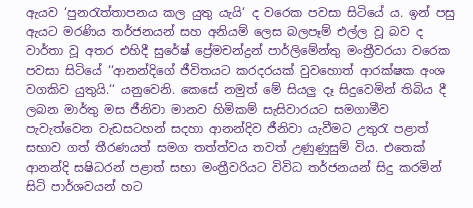ඇයව ‘පුනරැත්තාපනය කල යුතු යැයි‘ ද වරෙක පවසා සිටියේ ය. ඉන් පසු ඇයට මරණිය තර්ජනයන් සහ අනියම් ලෙස බලපෑම් එල්ල වූ බව ද වාර්තා වූ අතර එහිදී සුරේෂ් ප්‍රේමචන්ද්‍රන් පාර්ලිමේන්තු මංත්‍රීවරයා වරෙක පවසා සිටියේ ‘‘ආනන්දිගේ ජීවිතයට කරදරයක් වුවහොත් ආරක්ෂක අංශ වගකිව යුතුයි.‘‘ යනුවෙනි. කෙසේ නමුත් මේ සියලු දෑ සිදුවෙමින් තිබිය දී ලබන මාර්තු මස ජීනිවා මානව හිමිකම් සැසිවාරයට සමගාමීව පැවැත්වෙන වැඩසටහන් සදහා ආනන්දිව ජීනිවා යැවීමට උතුරැ පළාත් සභාව ගත් තීරණයත් සමග තත්ත්වය තවත් උණුණුසුම් විය. එතෙක් ආනන්දි සෂිධරන් පළාත් සභා මංත්‍රීවරියට විවිධ තර්ජනයන් සිදු කරමින් සිටි පාර්ශවයන් හට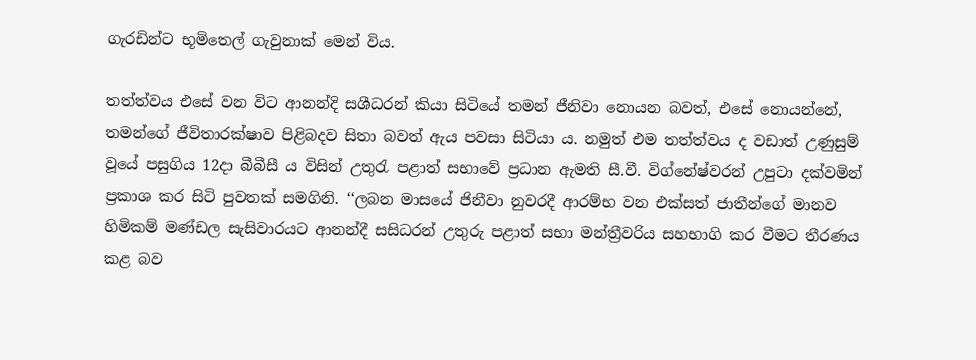ගැරඩින්ට භූමිතෙල් ගැවුනාක් මෙන් විය.

තත්ත්වය එසේ වන විට ආනන්දි සශීධරන් කියා සිටියේ තමන් ජීනිවා නොයන බවත්, එසේ නොයන්නේ, තමන්ගේ ජීවිතාරක්ෂාව පිළිබදව සිතා බවත් ඇය පවසා සිටියා ය. නමුත් එම තත්ත්වය ද වඩාත් උණුසුම් වූයේ පසුගිය 12දා බීබීසී ය විසින් උතුරැ පළාත් සභාවේ ප්‍රධාන ඇමති සී.වී. විග්නේෂ්වරන් උපුටා දක්වමින් ප්‍රකාශ කර සිටි පුවතක් සමගිනි. ‘‘ලබන මාසයේ ජිනීවා නුවරදී ආරම්භ වන එක්සත් ජාතීන්ගේ මානව හිමිකම් මණ්ඩල සැසිවාරයට ආනන්දී සසිධරන් උතුරු පළාත් සභා මන්ත්‍රීවරිය සහභාගි කර වීමට තීරණය කළ බව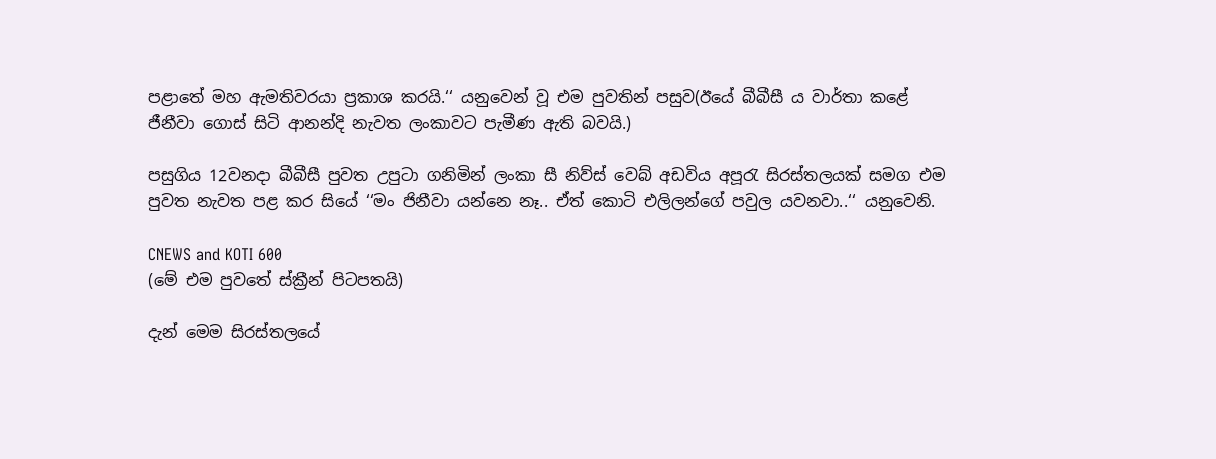පළාතේ මහ ඇමතිවරයා ප්‍රකාශ කරයි.‘‘ යනුවෙන් වූ එම පුවතින් පසුව(ඊයේ බීබීසී ය වාර්තා කළේ ජීනීවා ගොස් සිටි ආනන්දි නැවත ලංකාවට පැමීණ ඇති බවයි.)

පසුගිය 12වනදා බීබීසී පුවත උපුටා ගනිමින් ලංකා සී නිව්ස් වෙබ් අඩවිය අපූරැ සිරස්තලයක් සමග එම පුවත නැවත පළ කර සියේ ‘‘මං ජිනීවා යන්නෙ නෑ.. ඒත් කොටි එලිලන්ගේ පවුල යවනවා..‘‘ යනුවෙනි.

CNEWS and KOTI 600
(මේ එම පුවතේ ස්ක්‍රීන් පිටපතයි)

දැන් මෙම සිරස්තලයේ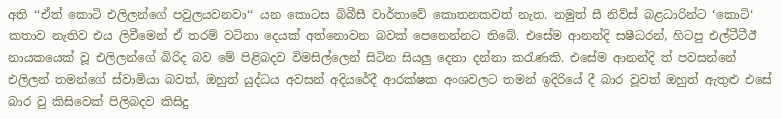අති ‘‘ඒත් කොටි එලිලන්ගේ පවුලයවනවා‘‘ යන කොටස බිබීසී වාර්තාවේ කොතනකවත් නැත. නමුත් සී නිව්ස් බළධාරින්ට ‘කොටි‘ කතාව නැතිව එය ලිවීමෙන් ඒ තරම් වටිනා දෙයක් අත්නොවන බවක් පෙනෙන්නට තිබේ. එසේම ආනන්දි සෂීධරන්, හිටපු එල්ටීටීඊ නායකයෙක් වූ එලිලන්ගේ බිරිද බව මේ පිළිබදව විමසිල්ලෙන් සිටින සියලු දෙනා දන්නා කරැණකි. එසේම ආනන්දි ත් පවසන්නේ එලිලන් තමන්ගේ ස්වාමියා බවත්, ඔහුත් යුද්ධය අවසන් අදියරේදී ආරක්ෂක අංශවලට තමන් ඉදිරියේ දී බාර වූවත් ඔහුත් ඇතුළු එසේ බාර වු කිසිවෙක් පිලිබදව කිසිදු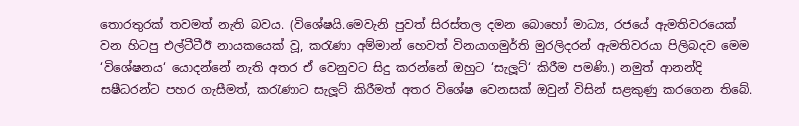තොරතුරක් තවමත් නැති බවය. (විශේෂයි.මෙවැනි පුවත් සිරස්තල දමන බොහෝ මාධ්‍ය, රජයේ ඇමතිවරයෙක් වන හිටපු එල්ටීටීඊ නායකයෙක් වූ, කරැණා අම්මාන් හෙවත් විනයාගමුර්ති මුරලිදරන් ඇමතිවරයා පිලිබදව මෙම ‘විශේෂනය‘ යොදන්නේ නැති අතර ඒ වෙනුවට සිදු කරන්නේ ඔහුට ‘සැලූට්‘ කිරීම පමණි.) නමුත් ආනන්දි සෂීධරන්ට පහර ගැසීමත්, කරැණාට සැලූට් කිරීමත් අතර විශේෂ වෙනසක් ඔවුන් විසින් සළකුණු කරගෙන තිබේ.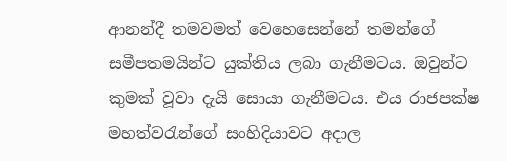ආනන්දී තමවමත් වෙහෙසෙන්නේ තමන්ගේ සමීපතමයින්ට යුක්තිය ලබා ගැනීමටය. ඔවුන්ට කුමක් වූවා දැයි සොයා ගැනීමටය. එය රාජපක්ෂ මහත්වරැන්ගේ සංහිදියාවට අදාල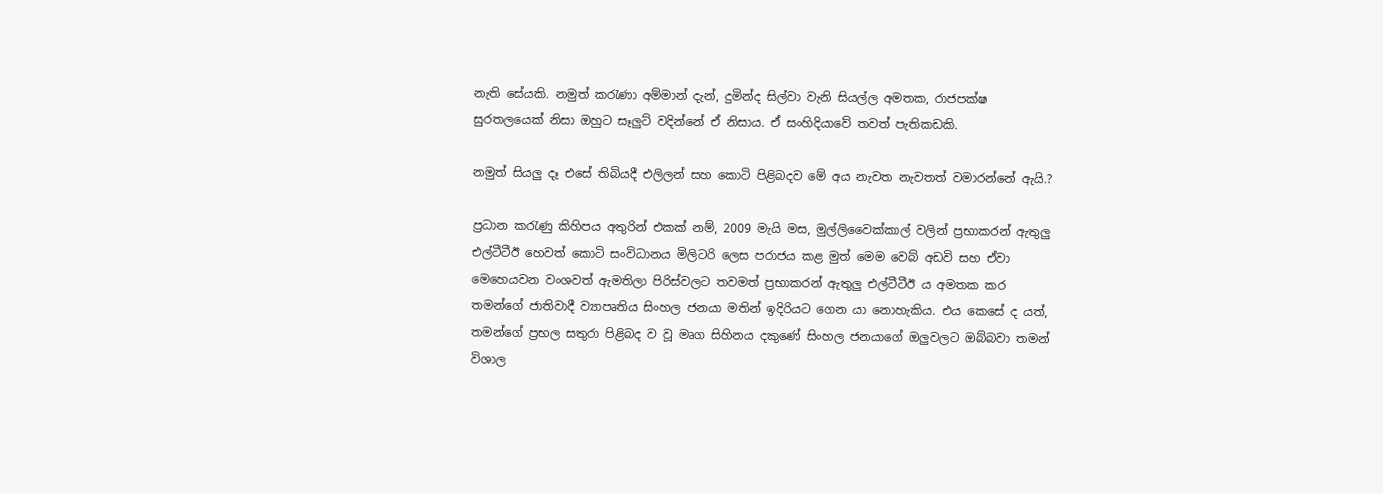නැති සේයකි. නමුත් කරැණා අම්මාන් දැන්, දුමින්ද සිල්වා වැනි සියල්ල අමතක, රාජපක්ෂ සුරතලයෙක් නිසා ඔහුට සෑලුට් වදින්නේ ඒ නිසාය. ඒ සංහිදියාවේ තවත් පැතිකඩකි.

නමුත් සියලු දෑ එසේ තිබියදී එලිලන් සහ කොටි පිළිබදව මේ අය නැවත නැවතත් වමාරන්නේ ඇයි.?

ප්‍රධාන කරැණු කිහිපය අතුරින් එකක් නම්, 2009 මැයි මස, මුල්ලිවෛක්කාල් වලින් ප්‍රභාකරන් ඇතුලු එල්ටීටීඊ හෙවත් කොටි සංවිධානය මිලිටරි ලෙස පරාජය කළ මුත් මෙම වෙබ් අඩවි සහ ඒවා මෙහෙයවන වංශවත් ඇමතිලා පිරිස්වලට තවමත් ප්‍රභාකරන් ඇතුලු එල්ටීටීඊ ය අමතක කර තමන්ගේ ජාතිවාදී ව්‍යාපෘතිය සිංහල ජනයා මතින් ඉදිරියට ගෙන යා නොහැකිය. එය කෙසේ ද යත්, තමන්ගේ ප්‍රභල සතුරා පිළිබද ව වූ මෘග සිහිනය දකුණේ සිංහල ජනයාගේ ඔලුවලට ඔබ්බවා තමන් විශාල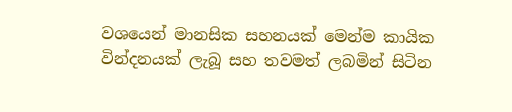වශයෙන් මානසික සහනයක් මෙන්ම කායික වින්දනයක් ලැබූ සහ තවමත් ලබමින් සිටින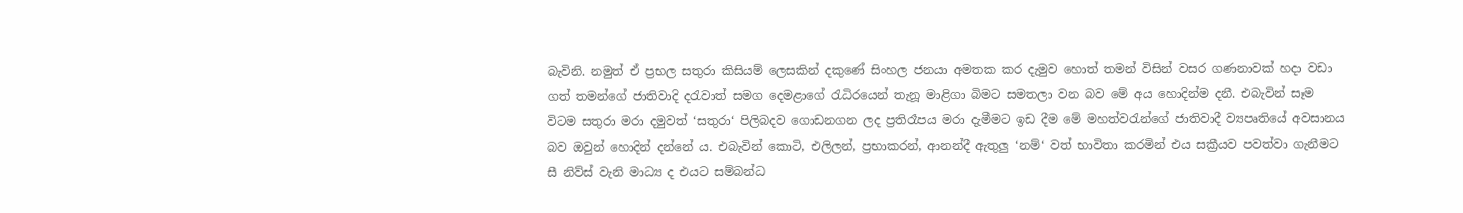බැවිනි. නමුත් ඒ ප්‍රභල සතුරා කිසියම් ලෙසකින් දකුණේ සිංහල ජනයා අමතක කර දැමුව හොත් තමන් විසින් වසර ගණනාවක් හදා වඩා ගත් තමන්ගේ ජාතිවාදි දරැවාත් සමග දෙමළාගේ රැධිරයෙන් තැනූ මාළිගා බිමට සමතලා වන බව මේ අය හොදින්ම දනී. එබැවින් සෑම විටම සතුරා මරා දමුවත් ‘සතුරා‘ පිලිබදව ගොඩනගන ලද ප්‍රතිරෑපය මරා දැමීමට ඉඩ දීම මේ මහත්වරැන්ගේ ජාතිවාදී ව්‍යපෘතියේ අවසානය බව ඔවුන් හොදින් දන්නේ ය. එබැවින් කොටි, එලිලන්, ප්‍රභාකරන්, ආනන්දී ඇතුලු ‘නම්‘ වත් භාවිතා කරමින් එය සක්‍රීයව පවත්වා ගැනීමට සී නිව්ස් වැනි මාධ්‍ය ද එයට සම්බන්ධ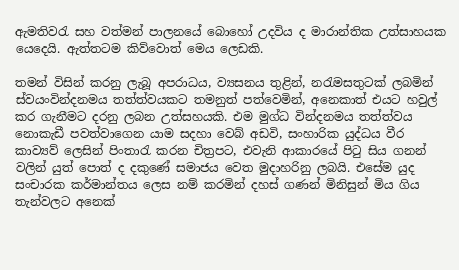ඇමතිවරැ සහ වත්මන් පාලනයේ බොහෝ උදවිය ද මාරාන්තික උත්සාහයක යෙදෙයි. ඇත්තටම කිව්වොත් මෙය ලෙඩකි.

තමන් විසින් කරනු ලැබූ අපරාධය, ව්‍යසනය තුළින්, නරැමසතුටක් ලබමින් ස්වයංවින්දනමය තත්ත්වයකට තමනුත් පත්වෙමින්, අනෙකාත් එයට හවුල් කර ගැනීමට දරනු ලබන උත්සහයකි. එම මුග්ධ වින්දනමය තත්ත්වය නොකැඩී පවත්වාගෙන යාම සදහා වෙබ් අඩවි, සංහාරික යුද්ධය වීර කාව්‍යව් ලෙසින් පිංතාරැ කරන චිත්‍රපට, එවැනි ආකාරයේ පිටු සිය ගනන් වලින් යුත් පොත් ද දකුණේ සමාජය වෙත මුදාහරිනු ලබයි. එසේම යුද සංචාරක කර්මාන්තය ලෙස නම් කරමින් දහස් ගණන් මිනිසුන් මිය ගිය තැන්වලට අනෙක්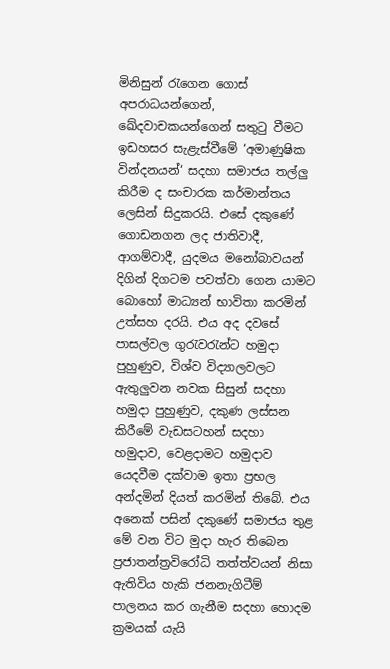මිනිසුන් රැගෙන ගොස් අපරාධයන්ගෙන්, ඛේදවාචකයන්ගෙන් සතුටු වීමට ඉඩහසර සැළැස්වීමේ ‘අමාණුෂික වින්දනයන්‘ සදහා සමාජය තල්ලු කිරීම ද සංචාරක කර්මාන්තය ලෙසින් සිදුකරයි. එසේ දකුණේ ගොඩනගන ලද ජාතිවාදී, ආගම්වාදී, යුදමය මනෝබාවයන් දිගින් දිගටම පවත්වා ගෙන යාමට බොහෝ මාධ්‍යන් භාවිතා කරමින් උත්සහ දරයි. එය අද දවසේ පාසල්වල ගුරැවරැන්ට හමුදා පුහුණුව, විශ්ව විද්‍යාලවලට ඇතුලුවන නවක සිසුන් සදහා හමුදා පුහුණුව, දකුණ ලස්සන කිරීමේ වැඩසටහන් සදහා හමුදාව, වෙළදාමට හමුදාව යෙදවීම දක්වාම ඉතා ප්‍රභල අන්දමින් දියත් කරමින් තිබේ. එය අනෙක් පසින් දකුණේ සමාජය තුළ මේ වන විට මුදා හැර තිබෙන ප්‍රජාතන්ත්‍රවිරෝධි තත්ත්වයන් නිසා ඇතිවිය හැකි ජනනැගිටීම් පාලනය කර ගැනීම සදහා හොදම ක්‍රමයක් යැයි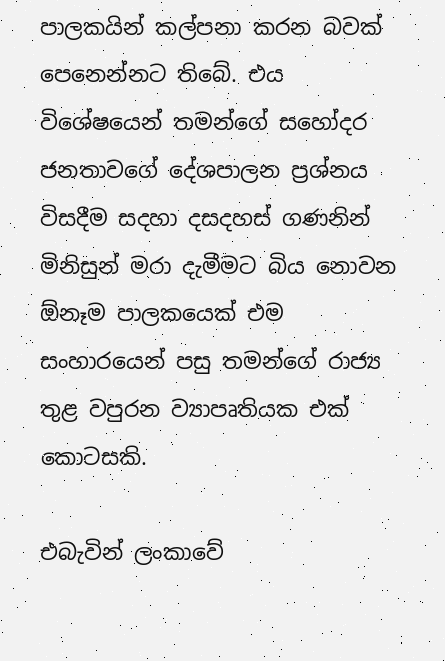පාලකයින් කල්පනා කරන බවක් පෙනෙන්නට තිබේ. එය විශේෂයෙන් තමන්ගේ සහෝදර ජනතාවගේ දේශපාලන ප්‍රශ්නය විසදීම සදහා දසදහස් ගණනින් මිනිසුන් මරා දැමීමට බිය නොවන ඕනෑම පාලකයෙක් එම සංහාරයෙන් පසු තමන්ගේ රාජ්‍ය තුළ වපුරන ව්‍යාපෘතියක එක් කොටසකි.

එබැවින් ලංකාවේ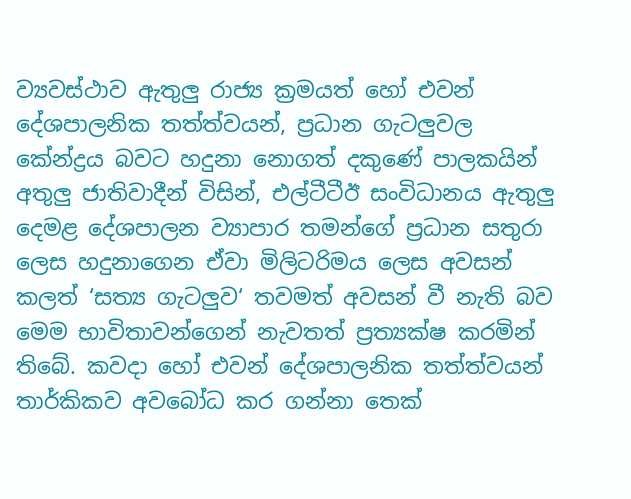ව්‍යවස්ථාව ඇතුලු රාජ්‍ය ක්‍රමයත් හෝ එවන් දේශපාලනික තත්ත්වයන්, ප්‍රධාන ගැටලුවල කේන්ද්‍රය බවට හදුනා නොගත් දකුණේ පාලකයින් අතුලු ජාතිවාදීන් විසින්, එල්ටීටීඊ සංවිධානය ඇතුලු දෙමළ දේශපාලන ව්‍යාපාර තමන්ගේ ප්‍රධාන සතුරා ලෙස හදුනාගෙන ඒවා මිලිටරිමය ලෙස අවසන් කලත් ‘සත්‍ය ගැටලුව‘ තවමත් අවසන් වී නැති බව මෙම භාවිතාවන්ගෙන් නැවතත් ප්‍රත්‍යක්ෂ කරමින් තිබේ. කවදා හෝ එවන් දේශපාලනික තත්ත්වයන් තාර්කිකව අවබෝධ කර ගන්නා තෙක්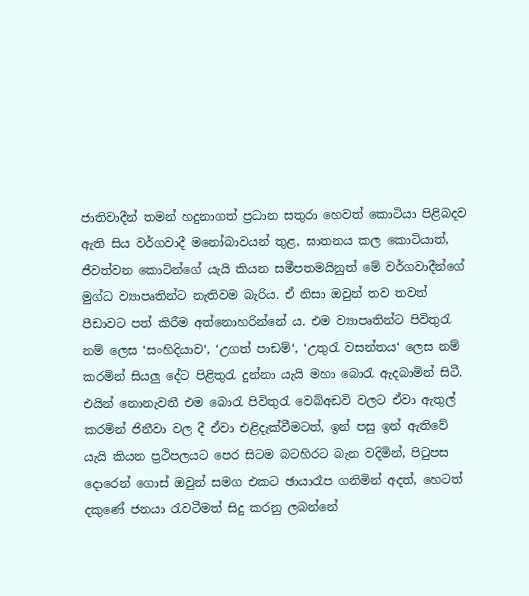ජාතිවාදීන් තමන් හදුනාගත් ප්‍රධාන සතුරා හෙවත් කොටියා පිළිබදව ඇති සිය වර්ගවාදී මනෝබාවයන් තුළ, ඝාතනය කල කොටියාත්, ජීවත්වන කොටින්ගේ යැයි කියන සමීපතමයිනුත් මේ වර්ගවාදීන්ගේ මුග්ධ ව්‍යාපෘතින්ට නැතිවම බැරිය. ඒ නිසා ඔවුන් තව තවත් පීඩාවට පත් කිරීම අත්නොහරින්නේ ය. එම ව්‍යාපෘතින්ට පිවිතුරැ නම් ලෙස ‘සංහිදියාව‘, ‘උගත් පාඩම්‘, ‘උතුරැ වසන්තය‘ ලෙස නම් කරමින් සියලු දේට පිළිතුරැ දුන්නා යැයි මහා බොරැ ඇදබාමින් සිටී. එයින් නොනැවතී එම බොරැ පිවිතුරැ වෙබ්අඩවි වලට ඒවා ඇතුල් කරමින් ජිනීවා වල දී ඒවා එළිදැක්වීමටත්, ඉන් පසු ඉන් ඇතිවේ යැයි කියන ප්‍රථිපලයට පෙර සිටම බටහිරට බැන වදිමින්, පිටුපස දොරෙන් ගොස් ඔවුන් සමග එකට ඡායාරෑප ගනිමින් අදත්, හෙටත් දකුණේ ජනයා රැවටීමත් සිදු කරනු ලබන්නේ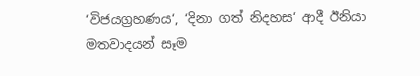‘විජයග්‍රහණය‘, ‘දිනා ගත් නිදහස‘ ආදී ඊනියා මතවාදයන් සෑම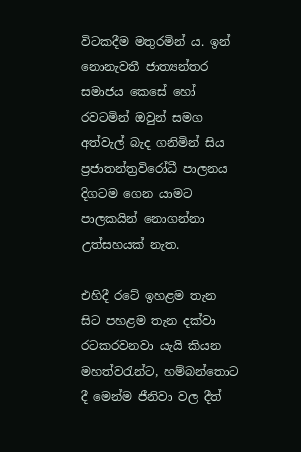විටකදීම මතුරමින් ය. ඉන් නොනැවතී ජාත්‍යන්තර සමාජය කෙසේ හෝ රවටමින් ඔවුන් සමග අත්වැල් බැද ගනිමින් සිය ප්‍රජාතන්ත්‍රවිරෝධී පාලනය දිගටම ගෙන යාමට පාලකයින් නොගන්නා උත්සහයක් නැත.

එහිදී රටේ ඉහළම තැන සිට පහළම තැන දක්වා රටකරවනවා යැයි කියන මහත්වරැන්ට, හම්බන්තොට දී මෙන්ම ජීනිවා වල දීත්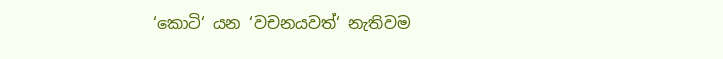‘කොටි‘ යන ‘වචනයවත්‘ නැතිවම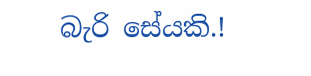බැරි සේයකි.!